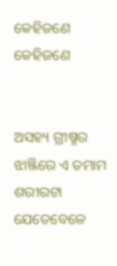କେହିଜଣେ
କେହିଜଣେ


ଅସହ୍ୟ ଗ୍ରୀଷ୍ମର ଝାଞ୍ଜିରେ ଏ ତମାମ ଶରୀରଟା
ଯେତେବେଳେ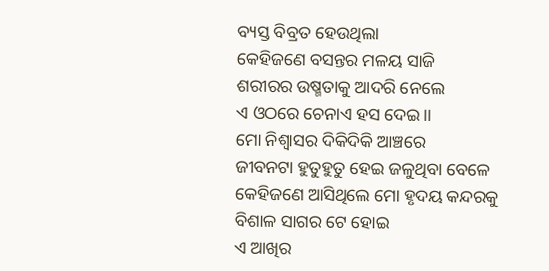ବ୍ୟସ୍ତ ବିବ୍ରତ ହେଉଥିଲା
କେହିଜଣେ ବସନ୍ତର ମଳୟ ସାଜି
ଶରୀରର ଉଷ୍ମତାକୁ ଆଦରି ନେଲେ
ଏ ଓଠରେ ଚେନାଏ ହସ ଦେଇ।।
ମୋ ନିଶ୍ୱାସର ଦିକିଦିକି ଆଞ୍ଚରେ
ଜୀବନଟା ହୁତୁହୁତୁ ହେଇ ଜଳୁଥିବା ବେଳେ
କେହିଜଣେ ଆସିଥିଲେ ମୋ ହୃଦୟ କନ୍ଦରକୁ
ବିଶାଳ ସାଗର ଟେ ହୋଇ
ଏ ଆଖିର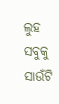ଲୁହ ସବୁକୁ ସାଉଁଟି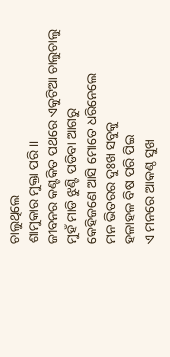ଚାଲୁଥିଲେ
ଶାମୁକାର ମୁକ୍ତା ପରି।।
ଜୀବନର କଣ୍ଟକିତ ପଥରେ ଏକୁଟିଆ ଚାଲୁଚାଲୁ
ମୁହଁ ମାଡି ଝୁଣ୍ଟି ପଡିବା ଆଗରୁ
କେହିଜଣେ ଆସି ମୋତେ ଧରିନେଲେ
ମନ ଭିତରର ଦୁଃଖ ସବୁକୁ
ହଳାହଳ ବିଷ ପରି ପିଇ
ଏ ମନରେ ଆକଣ୍ଠ ସୁଖ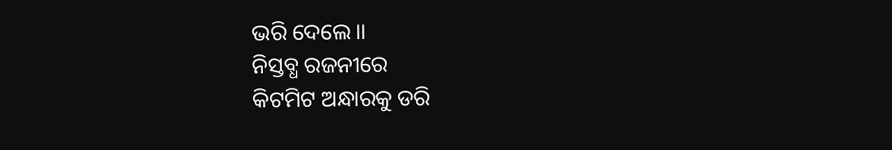ଭରି ଦେଲେ।।
ନିସ୍ତବ୍ଧ ରଜନୀରେ
କିଟମିଟ ଅନ୍ଧାରକୁ ଡରି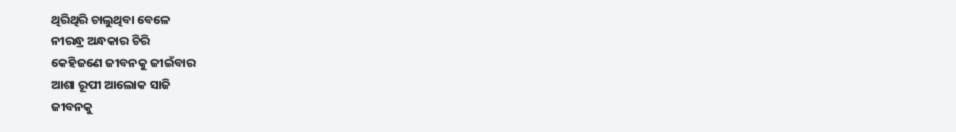ଥିରିଥିରି ଚାଲୁଥିବା ବେଳେ
ନୀରନ୍ଧ୍ର ଅନ୍ଧକାର ଚିରି
କେହିଜଣେ ଜୀବନକୁ ଜୀଇଁବାର
ଆଶା ରୂପୀ ଆଲୋକ ସାଜି
ଜୀବନକୁ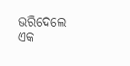ଭରିଦେଲେ ଏକ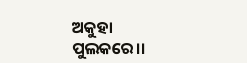ଅକୁହା ପୁଲକରେ।।